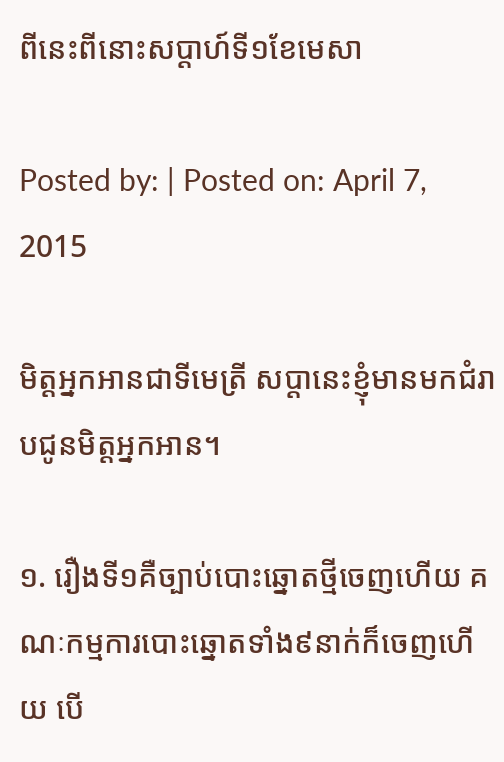ពីនេះពីនោះសប្តាហ៍ទី១ខែមេសា

Posted by: | Posted on: April 7, 2015

មិត្តអ្នកអានជាទីមេត្រី សប្តានេះខ្ញុំមានមកជំរាបជូនមិត្តអ្នកអាន។

១. រឿងទី១គឺច្បាប់បោះឆ្នោតថ្មីចេញហេីយ គណៈកម្មការបោះឆ្នោតទាំង៩នាក់ក៏ចេញហេីយ បេី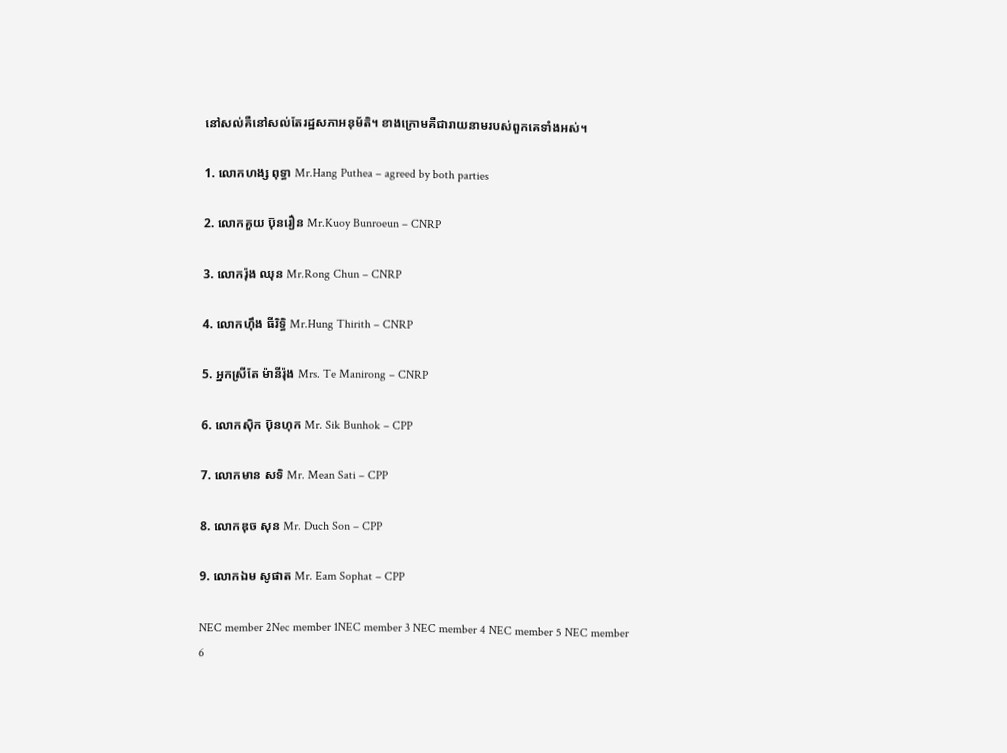នៅសល់គឺនៅសល់តែរដ្ឋសភាអនុម័តិ។ ខាងក្រោមគឺជារាយនាមរបស់ពួកគេទាំងអស់។

1. លោកហង្ស ពុទ្ធា Mr.Hang Puthea – agreed by both parties

2. លោកគួយ ប៑ុនរឿន Mr.Kuoy Bunroeun – CNRP

3. លោករ៉ុង ឈុន Mr.Rong Chun – CNRP

4. លោកហុឹង ធីរិទ្ធិ Mr.Hung Thirith – CNRP

5. អ្នកស្រីតែ ម៉ានីរ៉ុង Mrs. Te Manirong – CNRP

6. លោកសុិក ប៑ុនហុក Mr. Sik Bunhok – CPP

7. លោកមាន សទិ Mr. Mean Sati – CPP

8. លោកឌុច សុន Mr. Duch Son – CPP

9. លោកឯម សូផាត Mr. Eam Sophat – CPP

NEC member 2Nec member 1NEC member 3 NEC member 4 NEC member 5 NEC member 6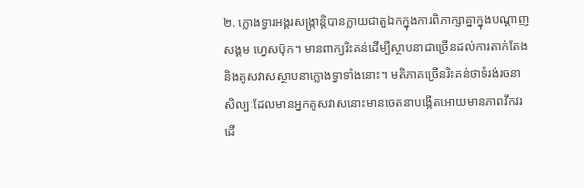២. ក្លោងទ្វារអង្គរសង្ក្រាន្តិបានក្លាយជាតួឯកក្នុងការពិភាក្សាគ្នាក្នុងបណ្តាញសង្គម ហ្វេសប៑ុក។ មានពាក្យរិះគន់ដេីម្បីស្ថាបនាជាច្រេីនដល់ការតាក់តែងនិងគូសវាសស្ថាបនាក្លោងទ្វាទាំងនោះ។ មតិភាគច្រេីនរិះគន់ថាទំរង់រចនាសិល្បៈដែលមានអ្នកគូសវាសនោះមានចេតនាបង្កេីតអោយមានភាពវឹកវរដេី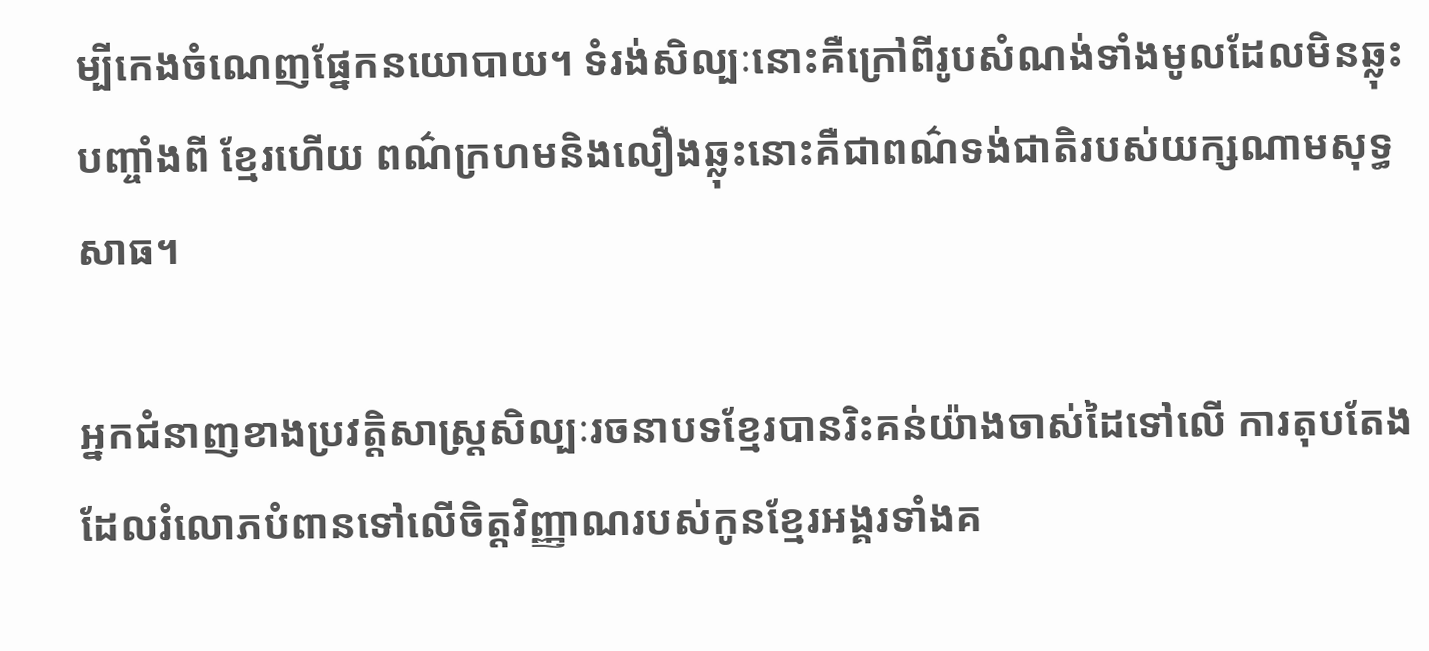ម្បីកេងចំណេញផ្នែកនយោបាយ។ ទំរង់សិល្បៈនោះគឺក្រៅពីរូបសំណង់ទាំងមូលដែលមិនឆ្លុះបញ្ចាំងពី ខ្មែរហេីយ ពណ៌ក្រហមនិងលឿងឆ្លុះនោះគឺជាពណ៌ទង់ជាតិរបស់យក្សណាមសុទ្ធសាធ។

អ្នកជំនាញខាងប្រវត្តិសាស្ត្រសិល្បៈរចនាបទខ្មែរបានរិះគន់យ៉ាងចាស់ដៃទៅលេី ការតុបតែងដែលរំលោភបំពានទៅលេីចិត្តវិញ្ញាណរបស់កូនខ្មែរអង្គរទាំងគ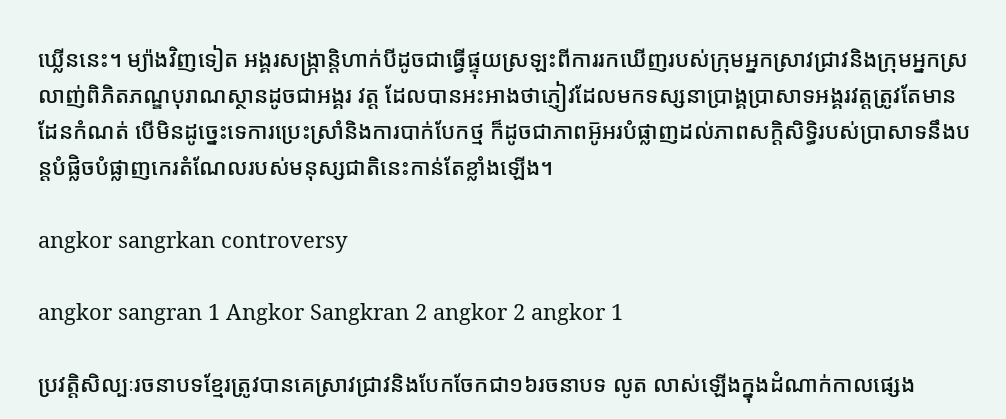ឃ្លេីននេះ។ ម្យ៉ាងវិញទៀត អង្គរសង្ក្រាន្តិហាក់បីដូចជាធ្វេីផ្ទុយស្រឡះពីការរកឃេីញរបស់ក្រុមអ្នកស្រាវជ្រាវនិងក្រុមអ្នកស្រលាញ់ពិភិតភណ្ឌបុរាណស្ថានដូចជាអង្គរ វត្ត ដែលបានអះអាងថាភ្ញៀវដែលមកទស្សនាប្រាង្គប្រាសាទអង្គរវត្តត្រូវតែមានដែនកំណត់ បេីមិនដូច្នេះទេការប្រេះស្រាំនិងការបាក់បែកថ្ម ក៏ដូចជាភាពអ៑ូអរបំផ្លាញដល់ភាពសក្តិសិទ្ធិរបស់ប្រាសាទនឹងបន្តបំផ្លិចបំផ្លាញកេរតំណែលរបស់មនុស្សជាតិនេះកាន់តែខ្លាំងឡេីង។

angkor sangrkan controversy

angkor sangran 1 Angkor Sangkran 2 angkor 2 angkor 1

ប្រវត្តិសិល្បៈរចនាបទខ្មែរត្រូវបានគេស្រាវជ្រាវនិងបែកចែកជា១៦រចនាបទ លូត លាស់ឡេីងក្នុងដំណាក់កាលផ្សេង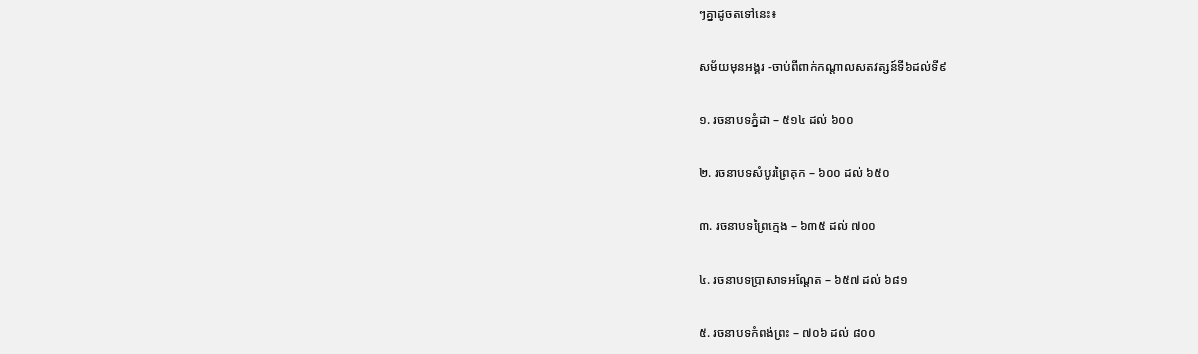ៗគ្នាដូចតទៅនេះ៖

សម័យមុនអង្គរ -ចាប់ពីពាក់កណ្តាលសតវត្សន៍ទី៦ដល់ទី៩

១. រចនាបទភ្នំដា – ៥១៤ ដល់ ៦០០

២. រចនាបទសំបូរព្រៃគុក – ៦០០ ដល់ ៦៥០

៣. រចនាបទព្រៃក្មេង – ៦៣៥ ដល់ ៧០០

៤. រចនាបទប្រាសាទអណ្តែត – ៦៥៧ ដល់ ៦៨១

៥. រចនាបទកំពង់ព្រះ – ៧០៦ ដល់ ៨០០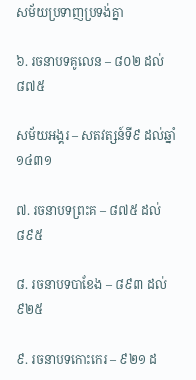សម័យប្រទាញប្រទង់គ្នា

៦. រចនាបទគូលេន – ៨០២ ដល់ ៨៧៥

សម័យអង្គរ – សតវត្សន៍ទី៩ ដល់ឆ្នាំ ១៤៣១

៧. រចនាបទព្រះគ – ៨៧៥ ដល់ ៨៩៥

៨. រចនាបទបាខែង – ៨៩៣ ដល់ ៩២៥

៩. រចនាបទកោះកេរ – ៩២១ ដ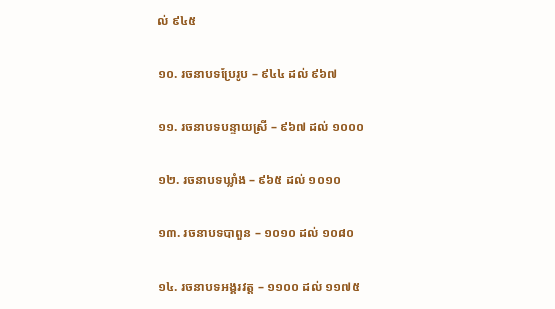ល់ ៩៤៥

១០. រចនាបទប្រែរូប – ៩៤៤ ដល់ ៩៦៧

១១. រចនាបទបន្ទាយស្រី – ៩៦៧ ដល់ ១០០០

១២. រចនាបទឃ្លាំង – ៩៦៥ ដល់ ១០១០

១៣. រចនាបទបាពួន – ១០១០ ដល់ ១០៨០

១៤. រចនាបទអង្គរវត្ត – ១១០០ ដល់ ១១៧៥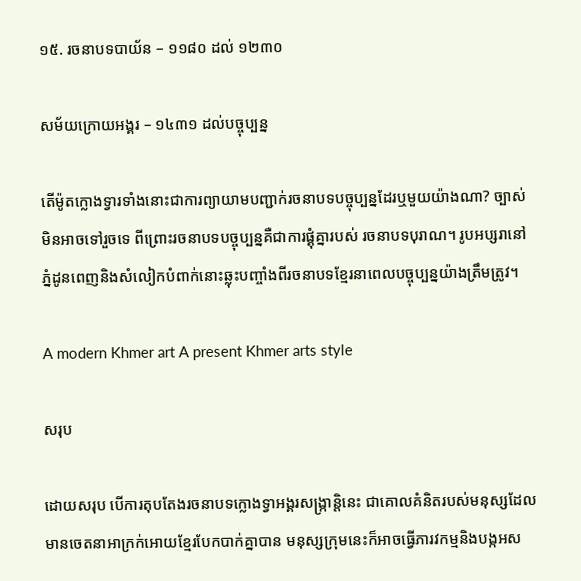១៥. រចនាបទបាយ័ន – ១១៨០ ដល់ ១២៣០

សម័យក្រោយអង្គរ – ១៤៣១ ដល់បច្ចុប្បន្ន

តេីម៉ូតក្លោងទ្វារទាំងនោះជាការព្យាយាមបញ្ជាក់រចនាបទបច្ចុប្បន្នដែរឬមួយយ៉ាងណា? ច្បាស់មិនអាចទៅរួចទេ ពីព្រោះរចនាបទបច្ចុប្បន្នគឺជាការផ្គុំគ្នារបស់ រចនាបទបុរាណ។ រូបអប្សរានៅភ្នំដូនពេញនិងសំលៀកបំពាក់នោះឆ្លុះបញ្ចាំងពីរចនាបទខ្មែរនាពេលបច្ចុប្បន្នយ៉ាងត្រឹមត្រូវ។

A modern Khmer art A present Khmer arts style

សរុប

ដោយសរុប បេីការតុបតែងរចនាបទក្លោងទ្វាអង្គរសង្ក្រាន្តិនេះ ជាគោលគំនិតរបស់មនុស្សដែលមានចេតនាអាក្រក់អោយខ្មែរបែកបាក់គ្នាបាន មនុស្សក្រុមនេះក៏អាចធ្វេីភារវកម្មនិងបង្កអស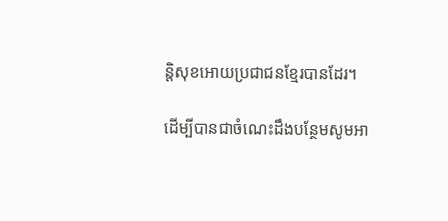ន្តិសុខអោយប្រជាជនខ្មែរបានដែរ។

ដេីម្បីបានជាចំណេះដឹងបន្ថែមសូមអា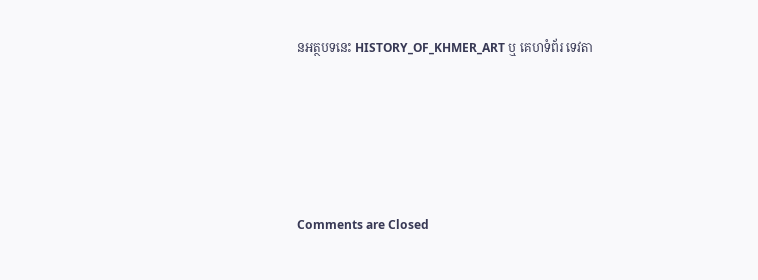នអត្ថបទនេះ HISTORY_OF_KHMER_ART ឬ គេហទំព័រ ទេវតា





Comments are Closed